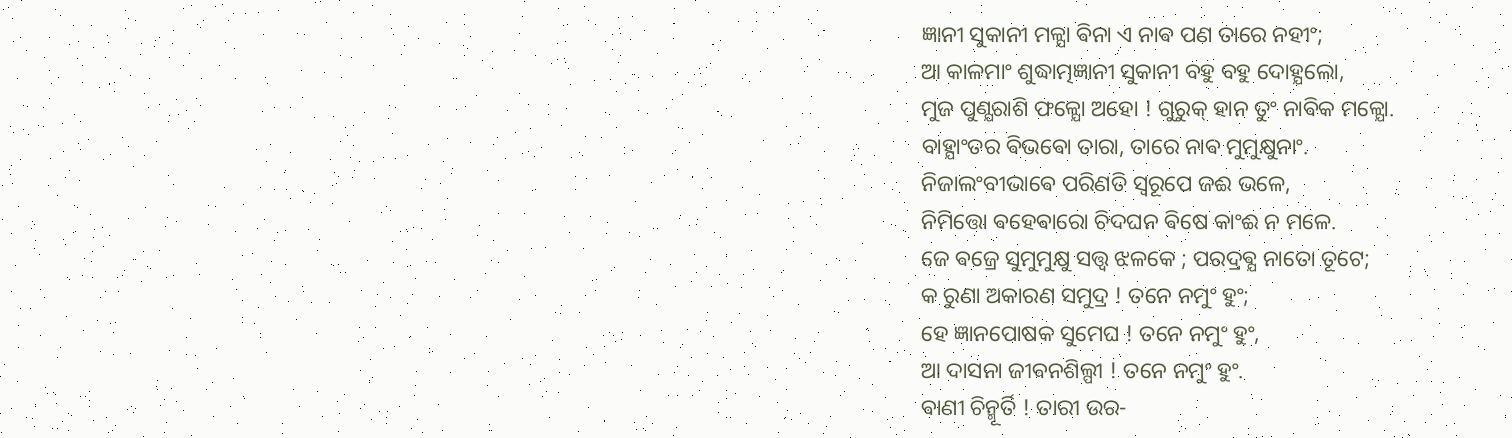ଜ୍ଞାନୀ ସୁକାନୀ ମଳ୍ଯା ଵିନା ଏ ନାଵ ପଣ ତାରେ ନହୀଂ;
ଆ କାଳମାଂ ଶୁଦ୍ଧାତ୍ମଜ୍ଞାନୀ ସୁକାନୀ ବହୁ ବହୁ ଦୋହ୍ଯଲୋ,
ମୁଜ ପୁଣ୍ଯରାଶି ଫଳ୍ଯୋ ଅହୋ ! ଗୁରୁକ୍ ହାନ ତୁଂ ନାଵିକ ମଳ୍ଯୋ.
ବାହ୍ଯାଂତର ଵିଭଵୋ ତାରା, ତାରେ ନାଵ ମୁମୁକ୍ଷୁନାଂ.
ନିଜାଲଂବୀଭାଵେ ପରିଣତି ସ୍ଵରୂପେ ଜଈ ଭଳେ,
ନିମିତ୍ତୋ ଵହେଵାରୋ ଚିଦଘନ ଵିଷେ କାଂଈ ନ ମଳେ.
ଜେ ଵଜ୍ରେ ସୁମୁମୁକ୍ଷୁ ସତ୍ତ୍ଵ ଝଳକେ ; ପରଦ୍ରଵ୍ଯ ନାତୋ ତୂଟେ;
କ ରୁଣା ଅକାରଣ ସମୁଦ୍ର ! ତନେ ନମୁଂ ହୁଂ;
ହେ ଜ୍ଞାନପୋଷକ ସୁମେଘ ! ତନେ ନମୁଂ ହୁଂ,
ଆ ଦାସନା ଜୀଵନଶିଲ୍ପୀ ! ତନେ ନମୁଂ ହୁଂ.
ଵାଣୀ ଚିନ୍ମୂର୍ତି ! ତାରୀ ଉର-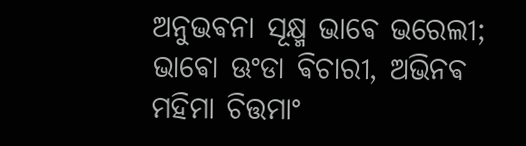ଅନୁଭଵନା ସୂକ୍ଷ୍ମ ଭାଵେ ଭରେଲୀ;
ଭାଵୋ ଊଂଡା ଵିଚାରୀ, ଅଭିନଵ ମହିମା ଚିତ୍ତମାଂ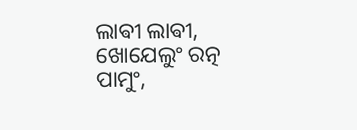ଲାଵୀ ଲାଵୀ,
ଖୋଯେଲୁଂ ରତ୍ନ ପାମୁଂ,